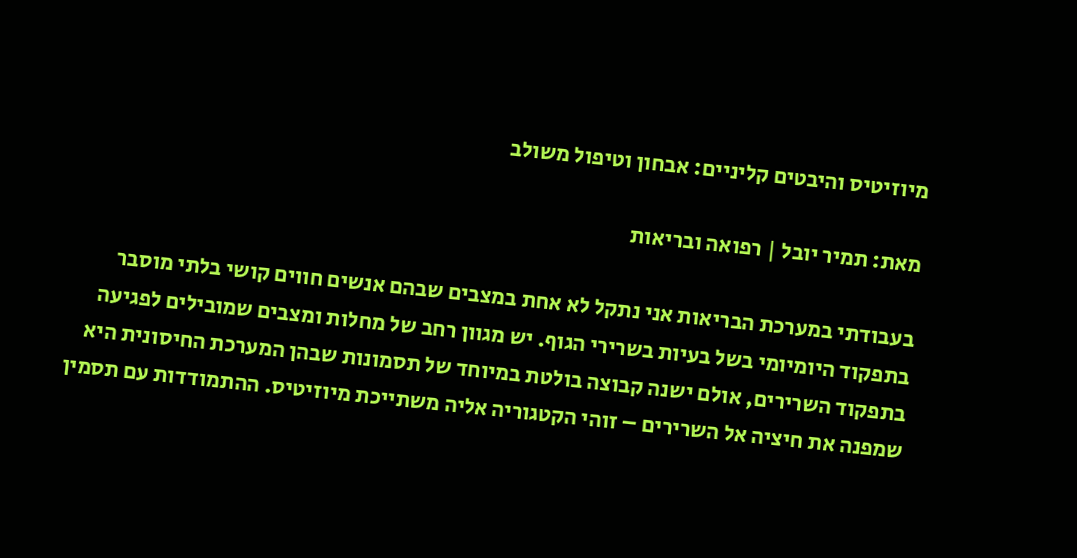מיוזיטיס והיבטים קליניים: אבחון וטיפול משולב

מאת: תמיר יובל | רפואה ובריאות

בעבודתי במערכת הבריאות אני נתקל לא אחת במצבים שבהם אנשים חווים קושי בלתי מוסבר בתפקוד היומיומי בשל בעיות בשרירי הגוף. יש מגוון רחב של מחלות ומצבים שמובילים לפגיעה בתפקוד השרירים, אולם ישנה קבוצה בולטת במיוחד של תסמונות שבהן המערכת החיסונית היא שמפנה את חיציה אל השרירים – זוהי הקטגוריה אליה משתייכת מיוזיטיס. ההתמודדות עם תסמין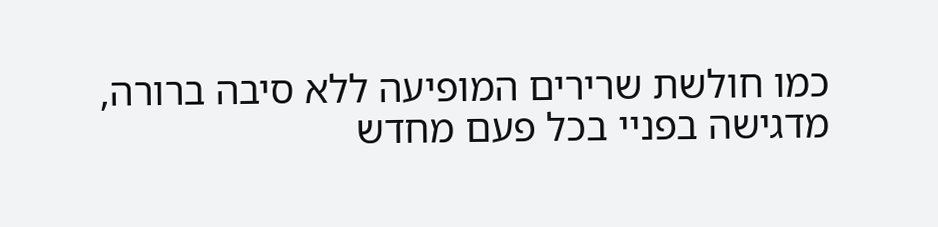כמו חולשת שרירים המופיעה ללא סיבה ברורה, מדגישה בפניי בכל פעם מחדש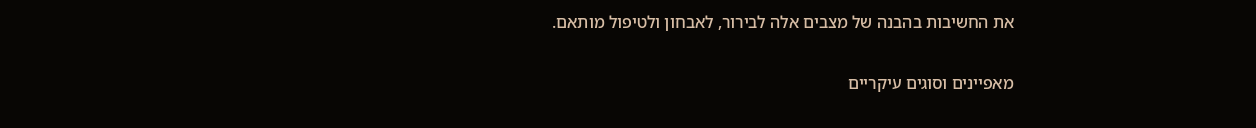את החשיבות בהבנה של מצבים אלה לבירור, לאבחון ולטיפול מותאם.

מאפיינים וסוגים עיקריים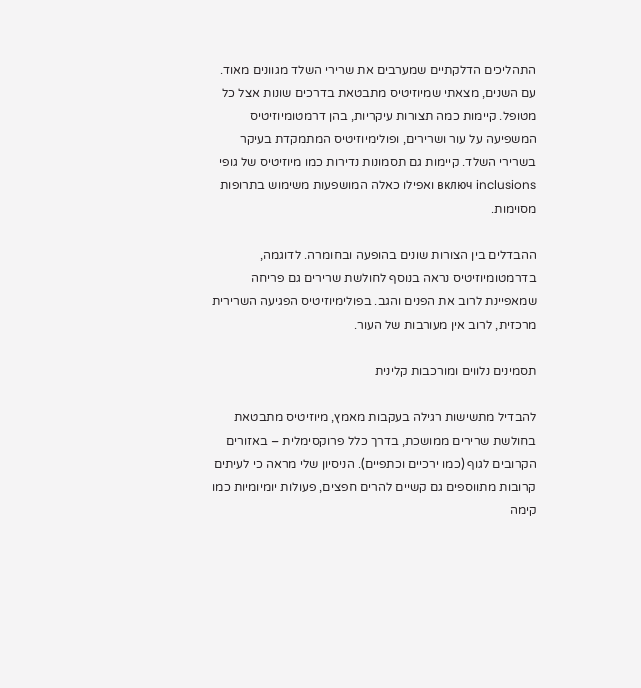התהליכים הדלקתיים שמערבים את שרירי השלד מגוונים מאוד. עם השנים, מצאתי שמיוזיטיס מתבטאת בדרכים שונות אצל כל מטופל. קיימות כמה תצורות עיקריות, בהן דרמטומיוזיטיס המשפיעה על עור ושרירים, ופולימיוזיטיס המתמקדת בעיקר בשרירי השלד. קיימות גם תסמונות נדירות כמו מיוזיטיס של גופי включ inclusions ואפילו כאלה המושפעות משימוש בתרופות מסוימות.

ההבדלים בין הצורות שונים בהופעה ובחומרה. לדוגמה, בדרמטומיוזיטיס נראה בנוסף לחולשת שרירים גם פריחה שמאפיינת לרוב את הפנים והגב. בפולימיוזיטיס הפגיעה השרירית מרכזית, לרוב אין מעורבות של העור.

תסמינים נלווים ומורכבות קלינית

להבדיל מתשישות רגילה בעקבות מאמץ, מיוזיטיס מתבטאת בחולשת שרירים ממושכת, בדרך כלל פרוקסימלית – באזורים הקרובים לגוף (כמו ירכיים וכתפיים). הניסיון שלי מראה כי לעיתים קרובות מתווספים גם קשיים להרים חפצים, פעולות יומיומיות כמו קימה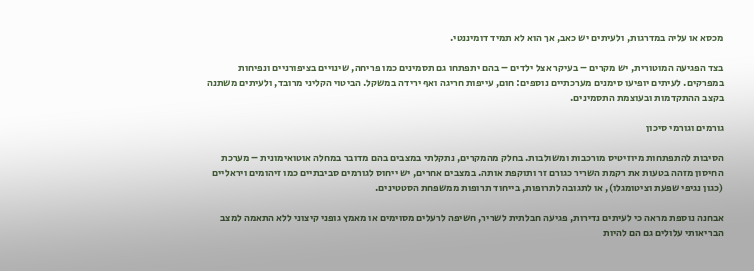מכסא או עליה במדרגות, ולעיתים יש כאב, אך הוא לא תמיד דומיננטי.

בצד הפגיעה המוטורית, יש מקרים – בעיקר אצל ילדים – בהם יתפתחו גם תסמינים כמו פריחה, שינויים בציפורניים ונפיחות במפרקים. לעיתים יופיעו סימנים מערכתיים נוספים: חום, עייפות חריגה ואף ירידה במשקל. הביטוי הקליני מרובד, ולעיתים משתנה בקצב ההתקדמות ובעוצמת התסמינים.

גורמים וגורמי סיכון

הסיבות להתפתחות מיוזיטיס מורכבות ומשולבות. בחלק מהמקרים, נתקלתי במצבים בהם מדובר במחלה אוטואימונית – מערכת החיסון מזהה בטעות את רקמת השריר כגורם זר ותוקפת אותה. במצבים אחרים, יש ייחוס לגורמים סביבתיים כמו זיהומים ויראליים (כגון נגיפי שפעת וציטומגלו), או לתגובה לתרופות, בייחוד תרופות ממשפחת הסטטינים.

אבחנה נוספת מראה כי לעיתים נדירות, פגיעה חבלתית לשריר, חשיפה לרעלים מסוימים או מאמץ גופני קיצוני ללא התאמה למצב הבריאותי עלולים גם הם להיות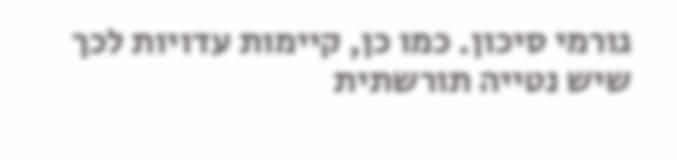גורמי סיכון. כמו כן, קיימות עדויות לכך שיש נטייה תורשתית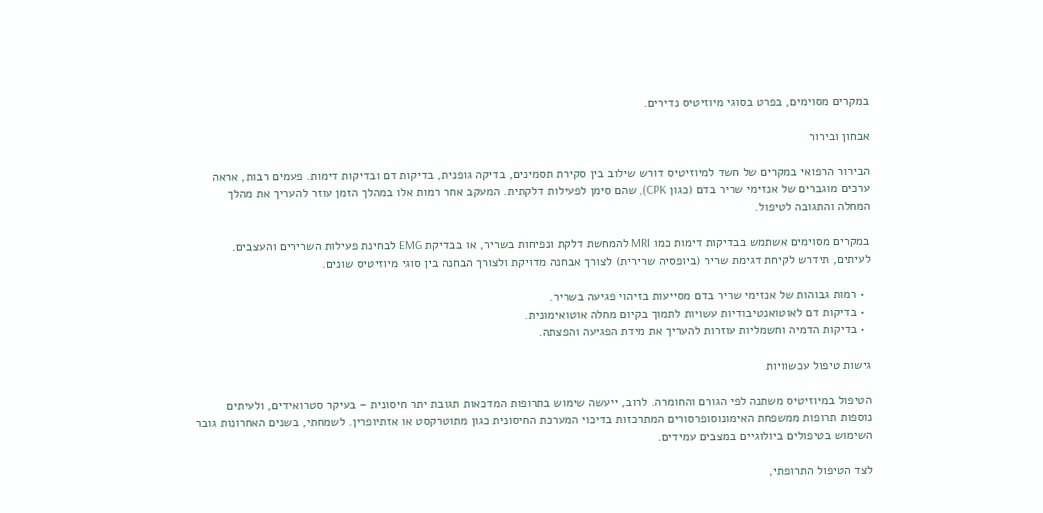במקרים מסוימים, בפרט בסוגי מיוזיטיס נדירים.

אבחון ובירור

הבירור הרפואי במקרים של חשד למיוזיטיס דורש שילוב בין סקירת תסמינים, בדיקה גופנית, בדיקות דם ובדיקות דימות. פעמים רבות, אראה ערכים מוגברים של אנזימי שריר בדם (כגון CPK), שהם סימן לפעילות דלקתית. המעקב אחר רמות אלו במהלך הזמן עוזר להעריך את מהלך המחלה והתגובה לטיפול.

במקרים מסוימים אשתמש בבדיקות דימות כמו MRI להמחשת דלקת ונפיחות בשריר, או בבדיקת EMG לבחינת פעילות השרירים והעצבים. לעיתים, תידרש לקיחת דגימת שריר (ביופסיה שרירית) לצורך אבחנה מדויקת ולצורך הבחנה בין סוגי מיוזיטיס שונים.

  • רמות גבוהות של אנזימי שריר בדם מסייעות בזיהוי פגיעה בשריר.
  • בדיקות דם לאוטואנטיבודיות עשויות לתמוך בקיום מחלה אוטואימונית.
  • בדיקות הדמיה וחשמליות עוזרות להעריך את מידת הפגיעה והפצתה.

גישות טיפול עכשוויות

הטיפול במיוזיטיס משתנה לפי הגורם והחומרה. לרוב, ייעשה שימוש בתרופות המדכאות תגובת יתר חיסונית – בעיקר סטרואידים, ולעיתים נוספות תרופות ממשפחת האימונוסופרסורים המתרכזות בדיכוי המערכת החיסונית כגון מתוטרקסט או אזתיופרין. לשמחתי, בשנים האחרונות גובר השימוש בטיפולים ביולוגיים במצבים עמידים.

לצד הטיפול התרופתי,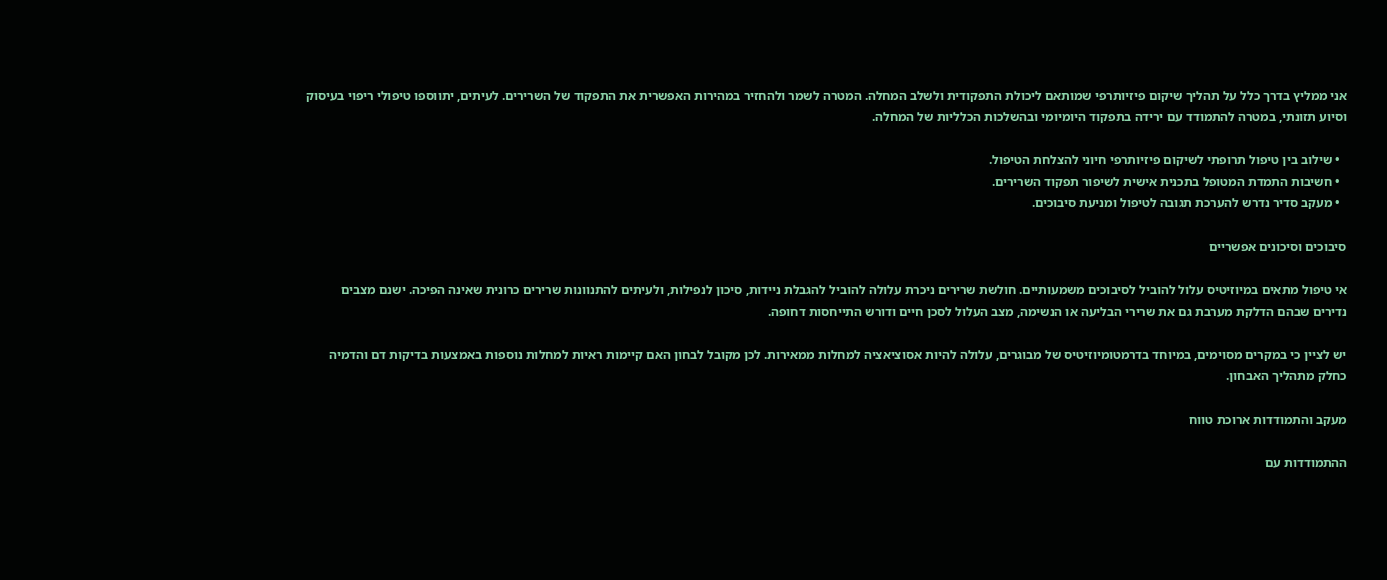אני ממליץ בדרך כלל על תהליך שיקום פיזיותרפי שמותאם ליכולת התפקודית ולשלב המחלה. המטרה לשמר ולהחזיר במהירות האפשרית את התפקוד של השרירים. לעיתים, יתווספו טיפולי ריפוי בעיסוק וסיוע תזונתי, במטרה להתמודד עם ירידה בתפקוד היומיומי ובהשלכות הכלליות של המחלה.

  • שילוב בין טיפול תרופתי לשיקום פיזיותרפי חיוני להצלחת הטיפול.
  • חשיבות התמדת המטופל בתכנית אישית לשיפור תפקוד השרירים.
  • מעקב סדיר נדרש להערכת תגובה לטיפול ומניעת סיבוכים.

סיבוכים וסיכונים אפשריים

אי טיפול מתאים במיוזיטיס עלול להוביל לסיבוכים משמעותיים. חולשת שרירים ניכרת עלולה להוביל להגבלת ניידות, סיכון לנפילות, ולעיתים להתנוונות שרירים כרונית שאינה הפיכה. ישנם מצבים נדירים שבהם הדלקת מערבת גם את שרירי הבליעה או הנשימה, מצב העלול לסכן חיים ודורש התייחסות דחופה.

יש לציין כי במקרים מסוימים, במיוחד בדרמטומיוזיטיס של מבוגרים, עלולה להיות אסוציאציה למחלות ממאירות. לכן מקובל לבחון האם קיימות ראיות למחלות נוספות באמצעות בדיקות דם והדמיה כחלק מתהליך האבחון.

מעקב והתמודדות ארוכת טווח

ההתמודדות עם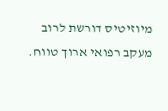מיוזיטיס דורשת לרוב מעקב רפואי ארוך טווח.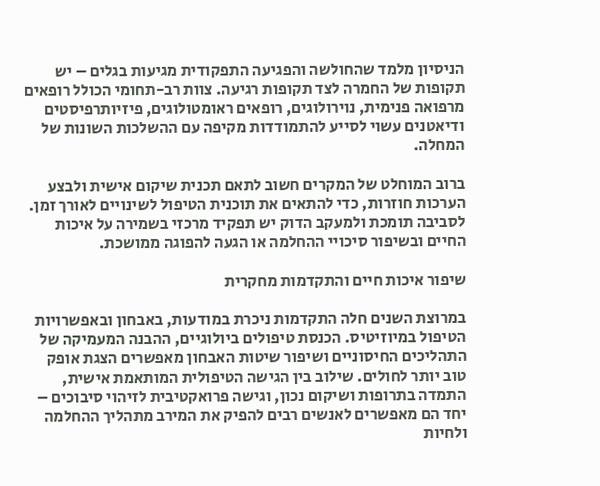הניסיון מלמד שהחולשה והפגיעה התפקודית מגיעות בגלים – יש תקופות של החמרה לצד תקופות רגיעה. צוות רב-תחומי הכולל רופאים מרפואה פנימית, נוירולוגים, רופאים ראומטולוגים, פיזיותרפיסטים ודיאטנים עשוי לסייע להתמודדות מקיפה עם ההשלכות השונות של המחלה.

ברוב המוחלט של המקרים חשוב לתאם תכנית שיקום אישית ולבצע הערכות חוזרות, כדי להתאים את תוכנית הטיפול לשינויים לאורך זמן. לסביבה תומכת ולמעקב הדוק יש תפקיד מרכזי בשמירה על איכות החיים ובשיפור סיכויי ההחלמה או הגעה להפוגה ממושכת.

שיפור איכות חיים והתקדמות מחקרית

במרוצת השנים חלה התקדמות ניכרת במודעות, באבחון ובאפשרויות הטיפול במיוזיטיס. הכנסת טיפולים ביולוגיים, ההבנה המעמיקה של התהליכים החיסוניים ושיפור שיטות האבחון מאפשרים הצגת אופק טוב יותר לחולים. שילוב בין הגישה הטיפולית המותאמת אישית, התמדה בתרופות ושיקום נכון, וגישה פרואקטיבית לזיהוי סיבוכים – יחד הם מאפשרים לאנשים רבים להפיק את המירב מתהליך ההחלמה ולחיות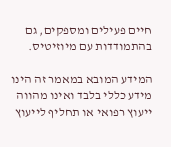חיים פעילים ומספקים, גם בהתמודדות עם מיוזיטיס.

המידע המובא במאמר זה הינו מידע כללי בלבד ואינו מהווה ייעוץ רפואי או תחליף לייעוץ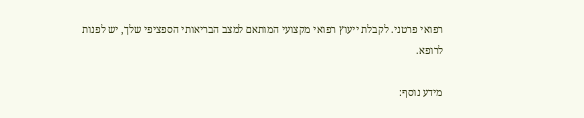רפואי פרטני. לקבלת ייעוץ רפואי מקצועי המותאם למצב הבריאותי הספציפי שלך, יש לפנות לרופא.

מידע נוסף: